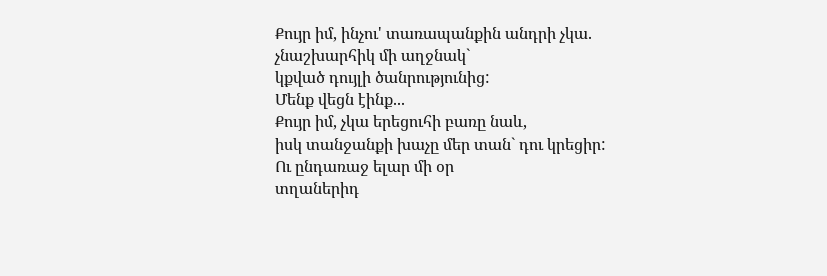Քույր իմ, ինչու' տառապանքին անդրի չկա.
չնաշխարհիկ մի աղջնակ`
կքված դույլի ծանրությունից:
Մենք վեցն էինք...
Քույր իմ, չկա երեցուհի բառը նաև,
իսկ տանջանքի խաչը մեր տան` դու կրեցիր:
Ու ընդառաջ ելար մի օր
տղաներիդ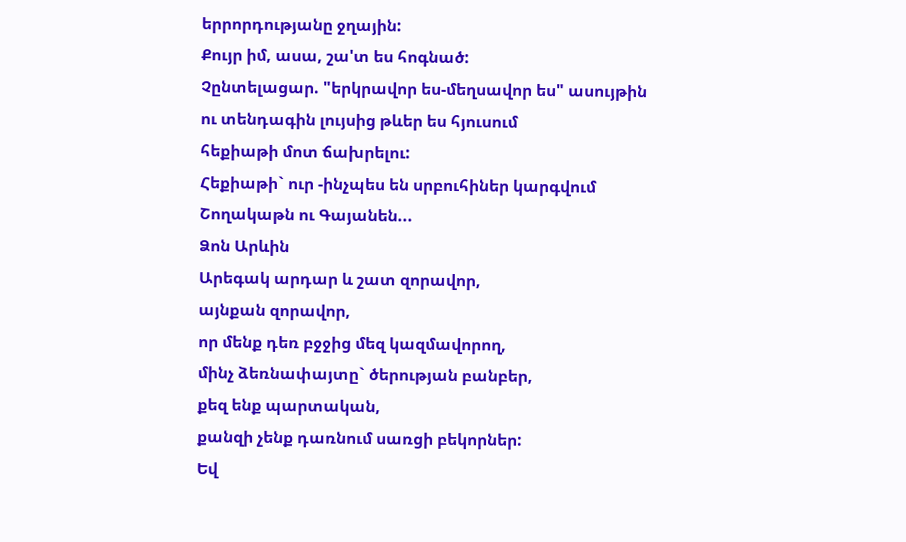երրորդությանը ջղային:
Քույր իմ, ասա, շա'տ ես հոգնած:
Չընտելացար. "երկրավոր ես-մեղսավոր ես" ասույթին
ու տենդագին լույսից թևեր ես հյուսում
հեքիաթի մոտ ճախրելու:
Հեքիաթի` ուր -ինչպես են սրբուհիներ կարգվում
Շողակաթն ու Գայանեն...
Ձոն Արևին
Արեգակ արդար և շատ զորավոր,
այնքան զորավոր,
որ մենք դեռ բջջից մեզ կազմավորող,
մինչ ձեռնափայտը` ծերության բանբեր,
քեզ ենք պարտական,
քանզի չենք դառնում սառցի բեկորներ:
Եվ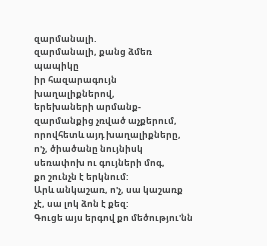զարմանալի.
զարմանալի, քանց ձմեռ պապիկը
իր հազարագույն խաղալիքներով,
երեխաների արմանք-զարմանքից չռված աչքերում,
որովհետև այդ խաղալիքները,
ո'չ, ծիածանը նույնիսկ սեռափոխ ու գույների մոգ,
քո շունչն է երկնում:
Արև անկաշառ, ո'չ, սա կաշառք չէ, սա լոկ ձոն է քեզ:
Գուցե այս երգով քո մեծությու'նն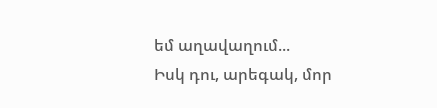եմ աղավաղում...
Իսկ դու, արեգակ, մոր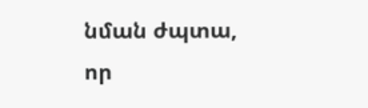նման ժպտա,
որ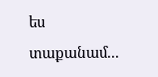ես տաքանամ...